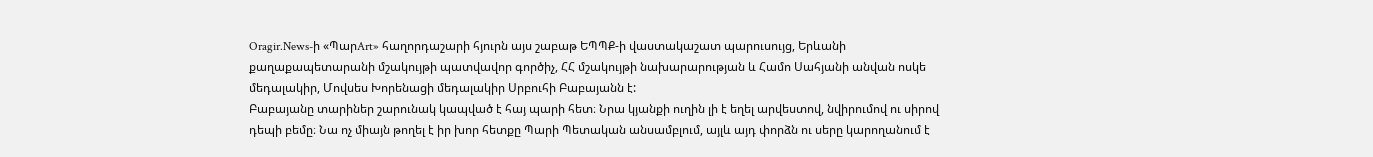Oragir.News-ի «ՊարArt» հաղորդաշարի հյուրն այս շաբաթ ԵՊՊՔ-ի վաստակաշատ պարուսույց, Երևանի քաղաքապետարանի մշակույթի պատվավոր գործիչ, ՀՀ մշակույթի նախարարության և Համո Սահյանի անվան ոսկե մեդալակիր, Մովսես Խորենացի մեդալակիր Սրբուհի Բաբայանն է:
Բաբայանը տարիներ շարունակ կապված է հայ պարի հետ։ Նրա կյանքի ուղին լի է եղել արվեստով, նվիրումով ու սիրով դեպի բեմը։ Նա ոչ միայն թողել է իր խոր հետքը Պարի Պետական անսամբլում, այլև այդ փորձն ու սերը կարողանում է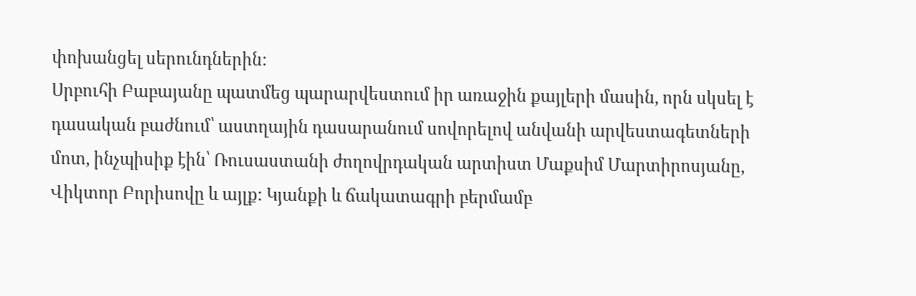փոխանցել սերունդներին:
Սրբուհի Բաբայանը պատմեց պարարվեստում իր առաջին քայլերի մասին, որն սկսել է դասական բաժնում՝ աստղային դասարանում սովորելով անվանի արվեստագետների մոտ, ինչպիսիք էին՝ Ռուսաստանի ժողովրդական արտիստ Մաքսիմ Մարտիրոսյանը, Վիկտոր Բորիսովը և այլք: Կյանքի և ճակատագրի բերմամբ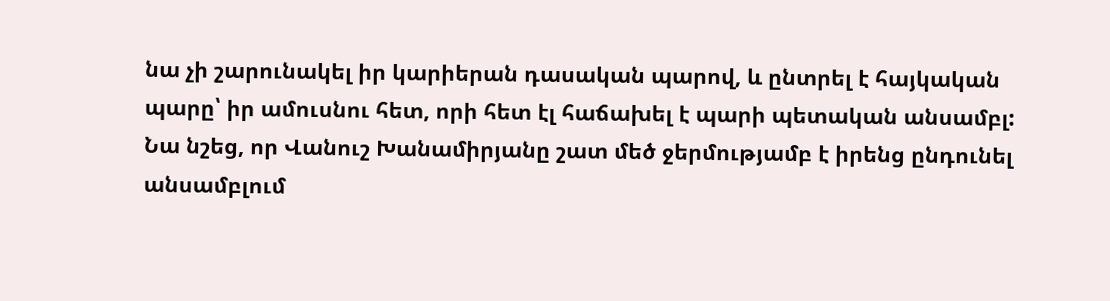նա չի շարունակել իր կարիերան դասական պարով, և ընտրել է հայկական պարը՝ իր ամուսնու հետ, որի հետ էլ հաճախել է պարի պետական անսամբլ:
Նա նշեց, որ Վանուշ Խանամիրյանը շատ մեծ ջերմությամբ է իրենց ընդունել անսամբլում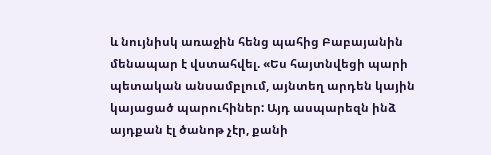և նույնիսկ առաջին հենց պահից Բաբայանին մենապար է վստահվել. «Ես հայտնվեցի պարի պետական անսամբլում, այնտեղ արդեն կային կայացած պարուհիներ: Այդ ասպարեզն ինձ այդքան էլ ծանոթ չէր, քանի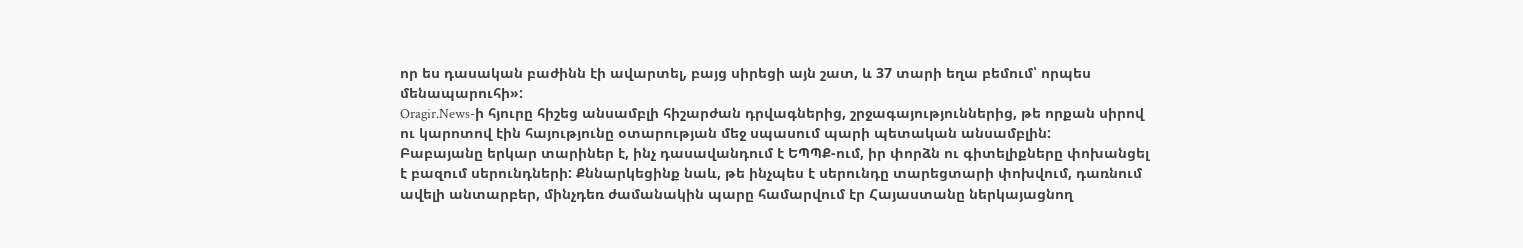որ ես դասական բաժինն էի ավարտել, բայց սիրեցի այն շատ, և 37 տարի եղա բեմում՝ որպես մենապարուհի»:
Oragir.News-ի հյուրը հիշեց անսամբլի հիշարժան դրվագներից, շրջագայություններից, թե որքան սիրով ու կարոտով էին հայությունը օտարության մեջ սպասում պարի պետական անսամբլին:
Բաբայանը երկար տարիներ է, ինչ դասավանդում է ԵՊՊՔ-ում, իր փորձն ու գիտելիքները փոխանցել է բազում սերունդների: Քննարկեցինք նաև, թե ինչպես է սերունդը տարեցտարի փոխվում, դառնում ավելի անտարբեր, մինչդեռ ժամանակին պարը համարվում էր Հայաստանը ներկայացնող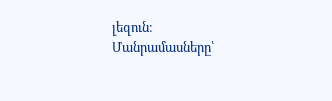լեզուն։
Մանրամասները՝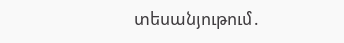տեսանյութում․